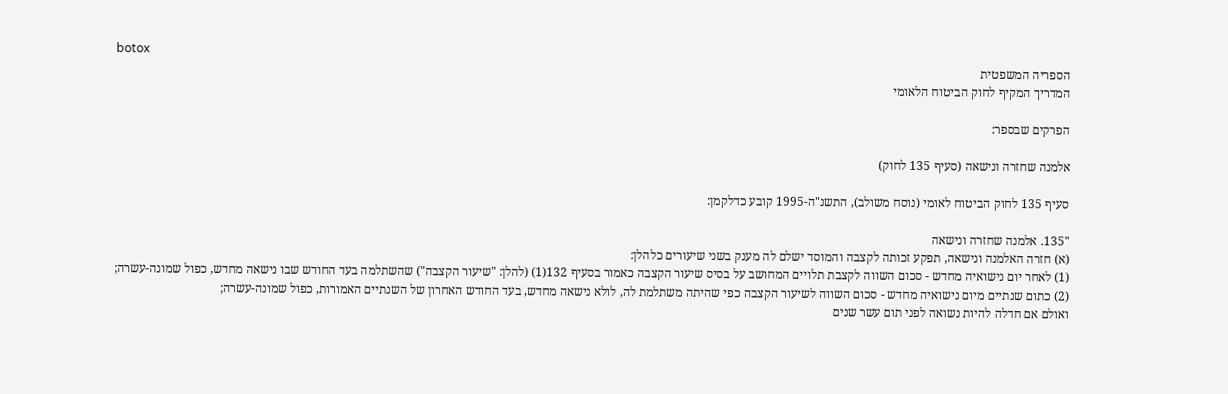botox
הספריה המשפטית
המדריך המקיף לחוק הביטוח הלאומי

הפרקים שבספר:

אלמנה שחזרה ונישאה (סעיף 135 לחוק)

סעיף 135 לחוק הביטוח לאומי (נוסח משולב), התשנ"ה-1995 קובע כדלקמן:

"135. אלמנה שחזרה ונישאה
(א) חזרה האלמנה ונישאה, תפקע זכותה לקצבה והמוסד ישלם לה מענק בשני שיעורים כלהלן:
(1) לאחר יום נישואיה מחדש - סכום השווה לקצבת תלויים המחושב על בסיס שיעור הקצבה כאמור בסעיף 132(1) (להלן: "שיעור הקצבה") שהשתלמה בעד החודש שבו נישאה מחדש, כפול שמונה-עשרה;
(2) כתום שנתיים מיום נישואיה מחדש - סכום השווה לשיעור הקצבה כפי שהיתה משתלמת לה, לולא נישאה מחדש, בעד החודש האחרון של השנתיים האמורות, כפול שמונה-עשרה;
ואולם אם חדלה להיות נשואה לפני תום עשר שנים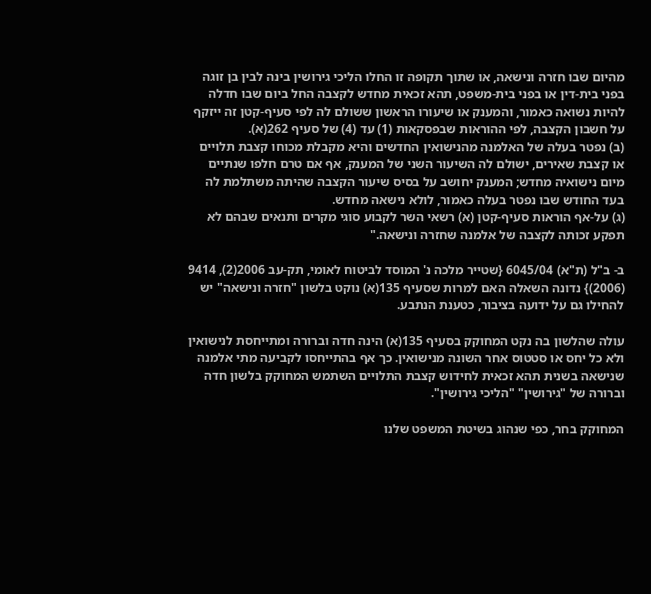מהיום שבו חזרה ונישאה, או שתוך תקופה זו החלו הליכי גירושין בינה לבין בן זוגה בפני בית-דין או בפני בית-משפט, תהא זכאית מחדש לקצבה החל ביום שבו חדלה להיות נשואה כאמור, והמענק או שיעורו הראשון ששולם לה לפי סעיף-קטן זה ייזקף על חשבון הקצבה, לפי ההוראות שבפסקאות (1) עד (4) של סעיף 262(א).
(ב) נפטר בעלה של האלמנה מהנישואין החדשים והיא מקבלת מכוחו קצבת תלויים או קצבת שאירים, ישולם לה השיעור השני של המענק, אף אם טרם חלפו שנתיים מיום נישואיה מחדש; המענק יחושב על בסיס שיעור הקצבה שהיתה משתלמת לה בעד החודש שבו נפטר בעלה כאמור, לולא נישאה מחדש.
(ג) על-אף הוראות סעיף-קטן (א) רשאי השר לקבוע סוגי מקרים ותנאים שבהם לא תפקע זכותה לקצבה של אלמנה שחזרה ונישאה."

ב- ב"ל (ת"א) 6045/04 {שטייר מלכה נ' המוסד לביטוח לאומי, תק-עב 2006(2), 9414 (2006)} נדונה השאלה האם למרות שסעיף 135(א) נוקט בלשון "חזרה ונישאה" יש להחילו גם על ידועה בציבור, כטענת הנתבע.

עולה שהלשון בה נקט המחוקק בסעיף 135(א) הינה חדה וברורה ומתייחסת לנישואין ולא כל יחס או סטטוס אחר השונה מנישואין. כך אף בהתייחסו לקביעה מתי אלמנה שנישאה בשנית תהא זכאית לחידוש קצבת התלויים השתמש המחוקק בלשון חדה וברורה של "גירושין" "הליכי גירושין".

המחוקק בחר, כפי שנהוג בשיטת המשפט שלנו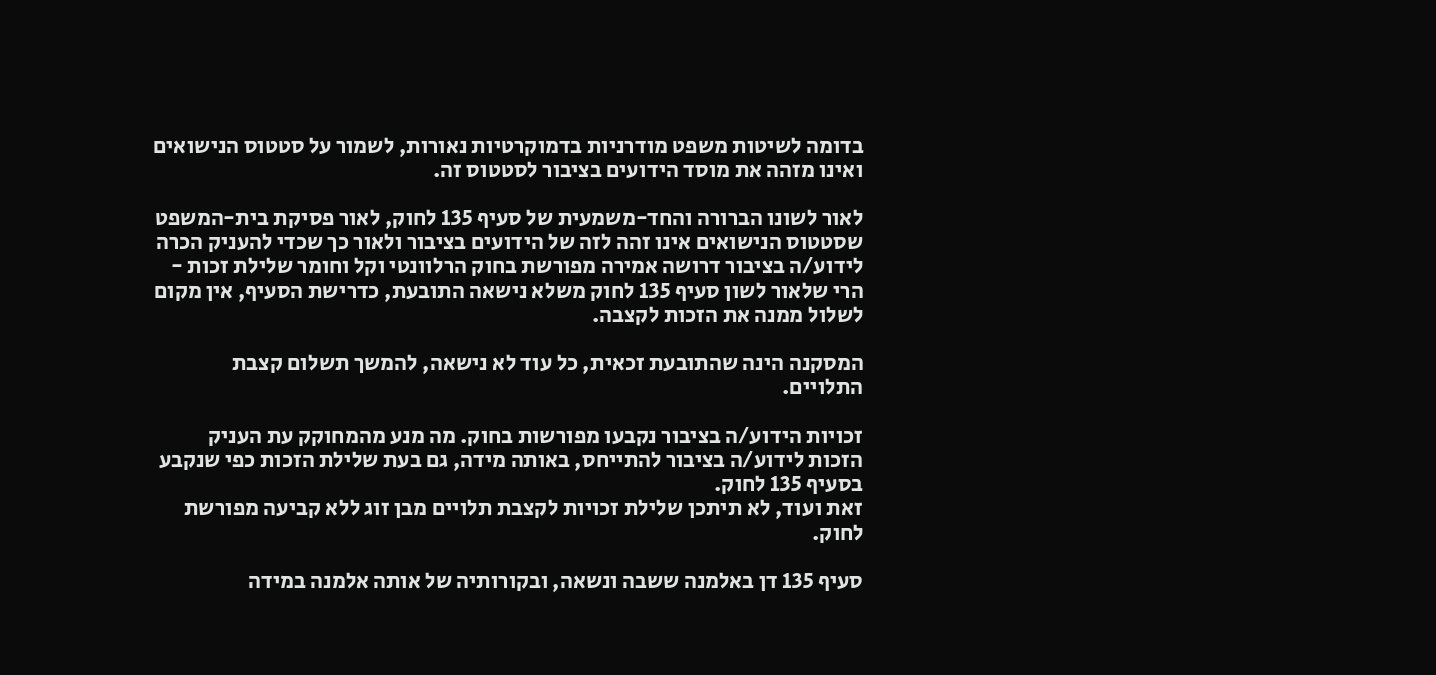בדומה לשיטות משפט מודרניות בדמוקרטיות נאורות, לשמור על סטטוס הנישואים ואינו מזהה את מוסד הידועים בציבור לסטטוס זה.

לאור לשונו הברורה והחד-משמעית של סעיף 135 לחוק, לאור פסיקת בית-המשפט שסטטוס הנישואים אינו זהה לזה של הידועים בציבור ולאור כך שכדי להעניק הכרה לידוע/ה בציבור דרושה אמירה מפורשת בחוק הרלוונטי וקל וחומר שלילת זכות - הרי שלאור לשון סעיף 135 לחוק משלא נישאה התובעת, כדרישת הסעיף, אין מקום לשלול ממנה את הזכות לקצבה.

המסקנה הינה שהתובעת זכאית, כל עוד לא נישאה, להמשך תשלום קצבת התלויים.

זכויות הידוע/ה בציבור נקבעו מפורשות בחוק. מה מנע מהמחוקק עת העניק הזכות לידוע/ה בציבור להתייחס, באותה מידה, גם בעת שלילת הזכות כפי שנקבע בסעיף 135 לחוק.
זאת ועוד, לא תיתכן שלילת זכויות לקצבת תלויים מבן זוג ללא קביעה מפורשת לחוק.

סעיף 135 דן באלמנה ששבה ונשאה, ובקורותיה של אותה אלמנה במידה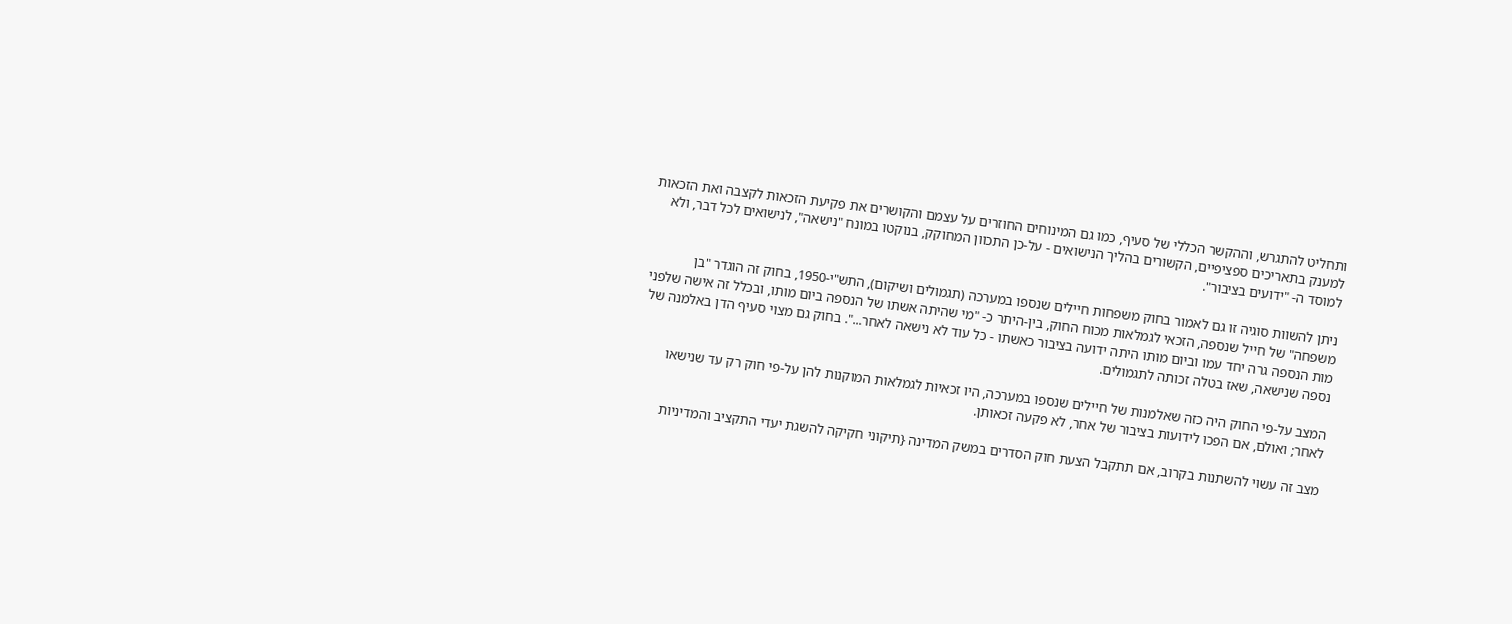ותחליט להתגרש, וההקשר הכללי של סעיף, כמו גם המינוחים החוזרים על עצמם והקושרים את פקיעת הזכאות לקצבה ואת הזכאות למענק בתאריכים ספציפיים, הקשורים בהליך הנישואים - על-כן התכוון המחוקק, בנוקטו במונח "נישאה", לנישואים לכל דבר, ולא למוסד ה- "ידועים בציבור".

ניתן להשוות סוגיה זו גם לאמור בחוק משפחות חיילים שנספו במערכה (תגמולים ושיקום), התש"י-1950, בחוק זה הוגדר "בן משפחה" של חייל שנספה, הזכאי לגמלאות מכוח החוק, בין-היתר כ- "מי שהיתה אשתו של הנספה ביום מותו, ובכלל זה אישה שלפני מות הנספה גרה יחד עמו וביום מותו היתה ידועה בציבור כאשתו - כל עוד לא נישאה לאחר...". בחוק גם מצוי סעיף הדן באלמנה של נספה שנישאה, שאז בטלה זכותה לתגמולים.

המצב על-פי החוק היה כזה שאלמנות של חיילים שנספו במערכה, היו זכאיות לגמלאות המוקנות להן על-פי חוק רק עד שנישאו לאחר; ואולם, אם הפכו לידועות בציבור של אחר, לא פקעה זכאותן.

מצב זה עשוי להשתנות בקרוב, אם תתקבל הצעת חוק הסדרים במשק המדינה {תיקוני חקיקה להשגת יעדי התקציב והמדיניות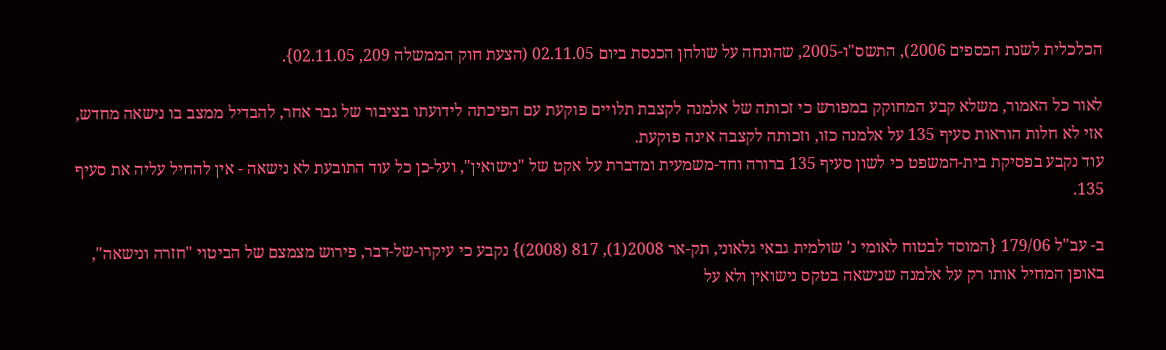הכלכלית לשנת הכספים 2006), התשס"ו-2005, שהונחה על שולחן הכנסת ביום 02.11.05 (הצעת חוק הממשלה 209, 02.11.05}.

לאור כל האמור, משלא קבע המחוקק במפורש כי זכותה של אלמנה לקצבת תלויים פוקעת עם הפיכתה לידועתו בציבור של גבר אחר, להבדיל ממצב בו נישאה מחדש, אזי לא חלות הוראות סעיף 135 על אלמנה כזו, וזכותה לקצבה אינה פוקעת.
עוד נקבע בפסיקת בית-המשפט כי לשון סעיף 135 ברורה וחד-משמעית ומדברת על אקט של "נישואין", ועל-כן כל עוד התובעת לא נישאה - אין להחיל עליה את סעיף 135.

ב- עב"ל 179/06 {המוסד לבטוח לאומי נ' שולמית גבאי גלאוני, תק-אר 2008(1), 817 (2008)} נקבע כי עיקרו-של-דבר, פירוש מצמצם של הביטוי "חזרה ונישאה", באופן המחיל אותו רק על אלמנה שנישאה בטקס נישואין ולא על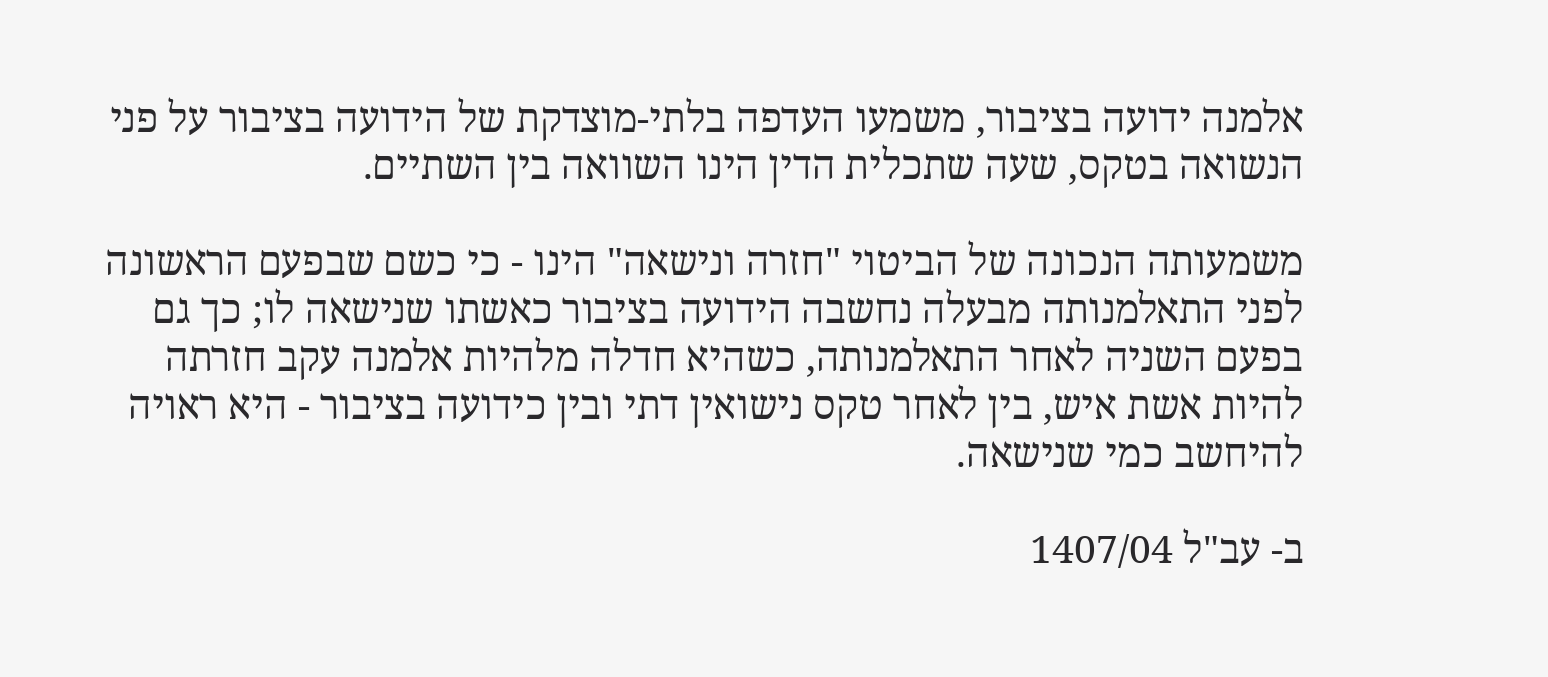אלמנה ידועה בציבור, משמעו העדפה בלתי-מוצדקת של הידועה בציבור על פני הנשואה בטקס, שעה שתכלית הדין הינו השוואה בין השתיים.

משמעותה הנכונה של הביטוי "חזרה ונישאה" הינו - כי כשם שבפעם הראשונה לפני התאלמנותה מבעלה נחשבה הידועה בציבור כאשתו שנישאה לו; כך גם בפעם השניה לאחר התאלמנותה, כשהיא חדלה מלהיות אלמנה עקב חזרתה להיות אשת איש, בין לאחר טקס נישואין דתי ובין כידועה בציבור - היא ראויה להיחשב כמי שנישאה.

ב- עב"ל 1407/04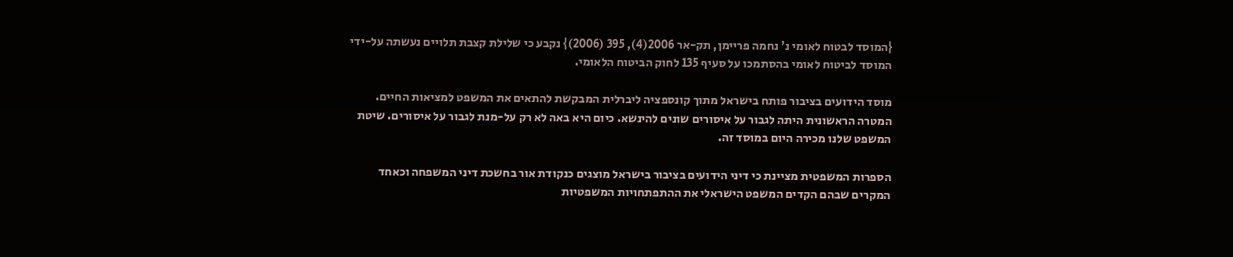{המוסד לבטוח לאומי נ' נחמה פריימן, תק-אר 2006(4), 395 (2006)} נקבע כי שלילת קצבת תלויים נעשתה על-ידי המוסד לביטוח לאומי בהסתמכו על סעיף 135 לחוק הביטוח הלאומי.

מוסד הידועים בציבור פותח בישראל מתוך קונספציה ליברלית המבקשת להתאים את המשפט למציאות החיים. המטרה הראשונית היתה לגבור על איסורים שונים להינשא. כיום היא באה לא רק על-מנת לגבור על איסורים. שיטת המשפט שלנו מכירה היום במוסד זה.

הספרות המשפטית מציינת כי דיני הידועים בציבור בישראל מוצגים כנקודת אור בחשכת דיני המשפחה וכאחד המקרים שבהם הקדים המשפט הישראלי את ההתפתחויות המשפטיות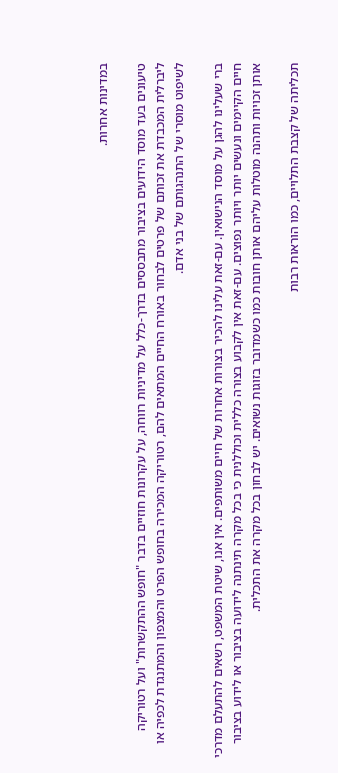במדינות אחרות.

טיעונים בעד מוסד הידועים בציבור מתבססים בדרך-כלל על מדיניות רווחה, על עקרונות חוזיים בדבר "חופש ההתקשרות" ועל רטוריקה ליברלית המכבדת את זכותם של פרטים לבחור באורח החיים המתאים להם, רטוריקה המכירה בחופש הפרט והמצפון והמתנגדת לכפיה או לשיפוט מוסרי של התנהגותם של בני אדם.

ברי שעלינו להגן על מוסד הנישואין. עם-זאת עלינו להכיר בצורות אחרות של חיים משותפים. אין אנו, שיטת המשפט, רשאים להתעלם מדרכי חיים הקיימים ונעשים יותר ויותר נפוצים. עם-זאת אין לקבוע בצורה כללית וכוללנית כי בכל מקרה תינתנה לידועה בציבור או לידוע בציבור אותן זכויות ותהנה מוטלות עליהם אותן חובות כמו כשמדובר בזוגות נשואים. יש לבחון בכל מקרה את התכלית.

תכליתה של קצבת התלויים, כמו הוראות רבות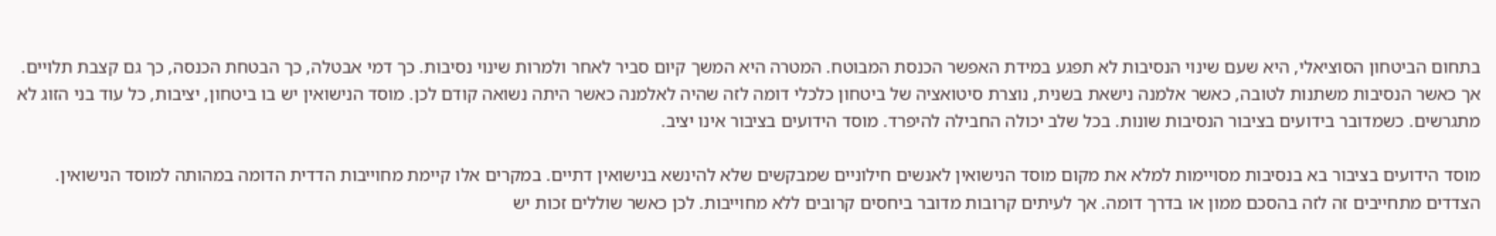בתחום הביטחון הסוציאלי, היא שעם שינוי הנסיבות לא תפגע במידת האפשר הכנסת המבוטח. המטרה היא המשך קיום סביר לאחר ולמרות שינוי נסיבות. כך דמי אבטלה, כך הבטחת הכנסה, כך גם קצבת תלויים. אך כאשר הנסיבות משתנות לטובה, כאשר אלמנה נישאת בשנית, נוצרת סיטואציה של ביטחון כלכלי דומה לזה שהיה לאלמנה כאשר היתה נשואה קודם לכן. מוסד הנישואין יש בו ביטחון, יציבות, כל עוד בני הזוג לא מתגרשים. כשמדובר בידועים בציבור הנסיבות שונות. בכל שלב יכולה החבילה להיפרד. מוסד הידועים בציבור אינו יציב.

מוסד הידועים בציבור בא בנסיבות מסויימות למלא את מקום מוסד הנישואין לאנשים חילוניים שמבקשים שלא להינשא בנישואין דתיים. במקרים אלו קיימת מחוייבות הדדית הדומה במהותה למוסד הנישואין. הצדדים מתחייבים זה לזה בהסכם ממון או בדרך דומה. אך לעיתים קרובות מדובר ביחסים קרובים ללא מחוייבות. לכן כאשר שוללים זכות יש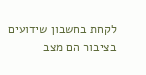לקחת בחשבון שידועים בציבור הם מצב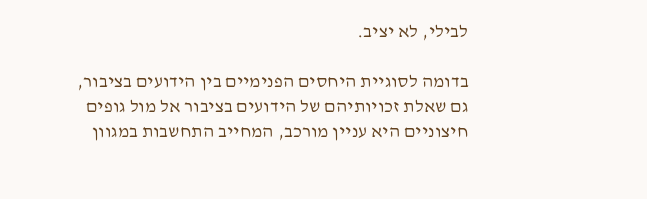לבילי, לא יציב.

בדומה לסוגיית היחסים הפנימיים בין הידועים בציבור, גם שאלת זכויותיהם של הידועים בציבור אל מול גופים חיצוניים היא עניין מורכב, המחייב התחשבות במגוון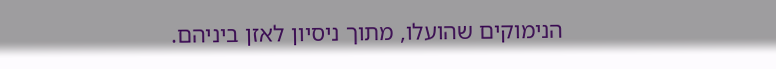הנימוקים שהועלו, מתוך ניסיון לאזן ביניהם.